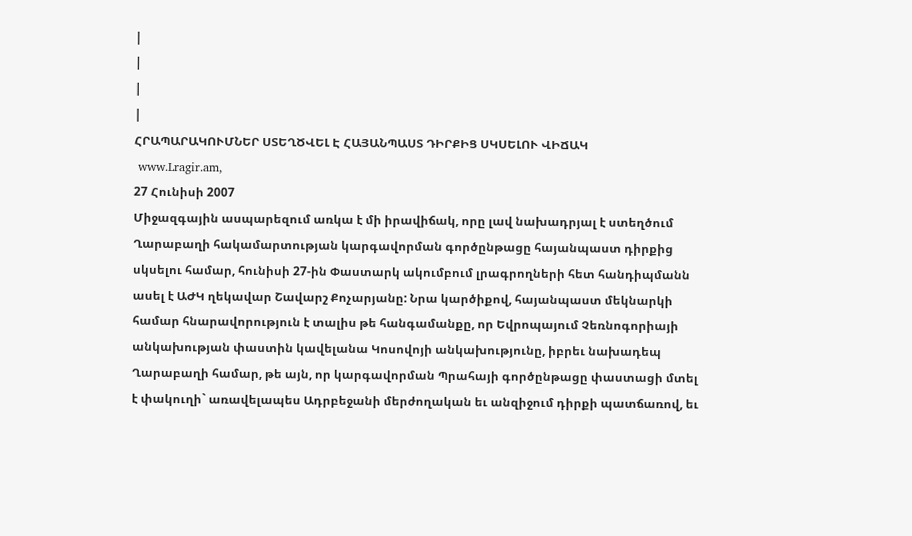|
|
|
|
ՀՐԱՊԱՐԱԿՈՒՄՆԵՐ ՍՏԵՂԾՎԵԼ Է ՀԱՅԱՆՊԱՍՏ ԴԻՐՔԻՑ ՍԿՍԵԼՈՒ ՎԻՃԱԿ
 www.Lragir.am,
27 Հունիսի 2007
Միջազգային ասպարեզում առկա է մի իրավիճակ, որը լավ նախադրյալ է ստեղծում Ղարաբաղի հակամարտության կարգավորման գործընթացը հայանպաստ դիրքից սկսելու համար, հունիսի 27-ին Փաստարկ ակումբում լրագրողների հետ հանդիպմանն ասել է ԱԺԿ ղեկավար Շավարշ Քոչարյանը: Նրա կարծիքով, հայանպաստ մեկնարկի համար հնարավորություն է տալիս թե հանգամանքը, որ Եվրոպայում Չեռնոգորիայի անկախության փաստին կավելանա Կոսովոյի անկախությունը, իբրեւ նախադեպ Ղարաբաղի համար, թե այն, որ կարգավորման Պրահայի գործընթացը փաստացի մտել է փակուղի` առավելապես Ադրբեջանի մերժողական եւ անզիջում դիրքի պատճառով, եւ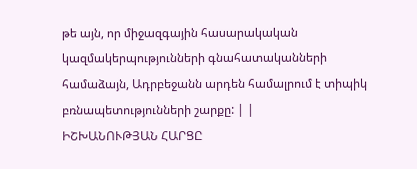թե այն, որ միջազգային հասարակական կազմակերպությունների գնահատականների համաձայն, Ադրբեջանն արդեն համալրում է տիպիկ բռնապետությունների շարքը: | |
ԻՇԽԱՆՈՒԹՅԱՆ ՀԱՐՑԸ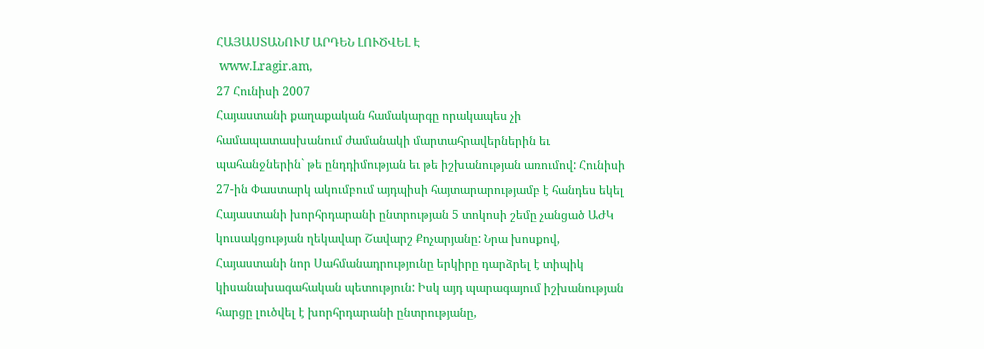ՀԱՅԱՍՏԱՆՈՒՄ ԱՐԴԵՆ ԼՈՒԾՎԵԼ Է
 www.Lragir.am,
27 Հունիսի 2007
Հայաստանի քաղաքական համակարգը որակապես չի համապատասխանում ժամանակի մարտահրավերներին եւ պահանջներին` թե ընդդիմության եւ թե իշխանության առումով: Հունիսի 27-ին Փաստարկ ակումբում այդպիսի հայտարարությամբ է հանդես եկել Հայաստանի խորհրդարանի ընտրության 5 տոկոսի շեմը չանցած ԱԺԿ կուսակցության ղեկավար Շավարշ Քոչարյանը: Նրա խոսքով, Հայաստանի նոր Սահմանադրությունը երկիրը դարձրել է տիպիկ կիսանախագահական պետություն: Իսկ այդ պարագայում իշխանության հարցը լուծվել է խորհրդարանի ընտրությանը,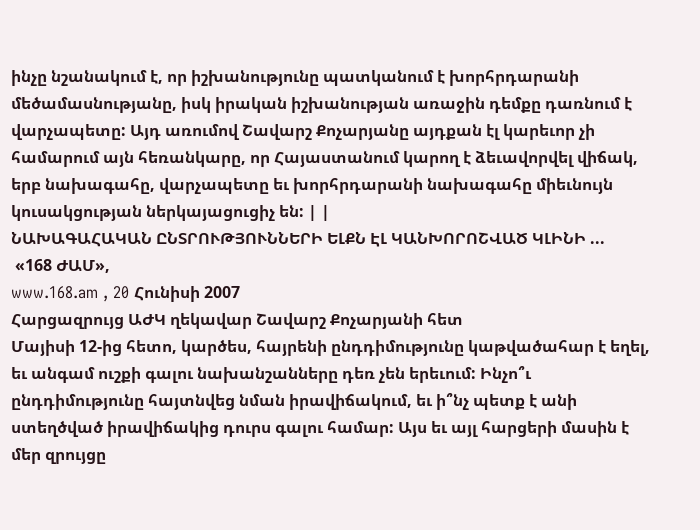ինչը նշանակում է, որ իշխանությունը պատկանում է խորհրդարանի մեծամասնությանը, իսկ իրական իշխանության առաջին դեմքը դառնում է վարչապետը: Այդ առումով Շավարշ Քոչարյանը այդքան էլ կարեւոր չի համարում այն հեռանկարը, որ Հայաստանում կարող է ձեւավորվել վիճակ, երբ նախագահը, վարչապետը եւ խորհրդարանի նախագահը միեւնույն կուսակցության ներկայացուցիչ են: | |
ՆԱԽԱԳԱՀԱԿԱՆ ԸՆՏՐՈՒԹՅՈՒՆՆԵՐԻ ԵԼՔՆ ԷԼ ԿԱՆԽՈՐՈՇՎԱԾ ԿԼԻՆԻ ...
 «168 ԺԱՄ»,
www.168.am , 20 Հունիսի 2007
Հարցազրույց ԱԺԿ ղեկավար Շավարշ Քոչարյանի հետ
Մայիսի 12-ից հետո, կարծես, հայրենի ընդդիմությունը կաթվածահար է եղել, եւ անգամ ուշքի գալու նախանշանները դեռ չեն երեւում: Ինչո՞ւ ընդդիմությունը հայտնվեց նման իրավիճակում, եւ ի՞նչ պետք է անի ստեղծված իրավիճակից դուրս գալու համար: Այս եւ այլ հարցերի մասին է մեր զրույցը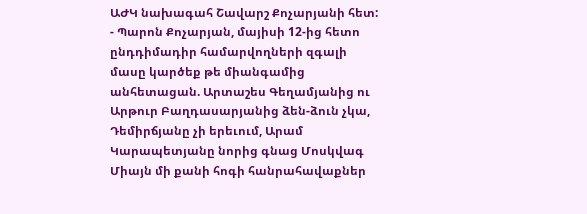ԱԺԿ նախագահ Շավարշ Քոչարյանի հետ:
- Պարոն Քոչարյան, մայիսի 12-ից հետո ընդդիմադիր համարվողների զգալի մասը կարծեք թե միանգամից անհետացան. Արտաշես Գեղամյանից ու Արթուր Բաղդասարյանից ձեն-ձուն չկա, Դեմիրճյանը չի երեւում, Արամ Կարապետյանը նորից գնաց Մոսկվագ Միայն մի քանի հոգի հանրահավաքներ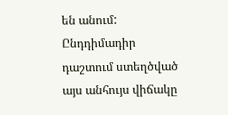են անում: Ընդդիմադիր դաշտում ստեղծված այս անհույս վիճակը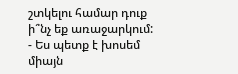շտկելու համար դուք ի՞նչ եք առաջարկում:
- Ես պետք է խոսեմ միայն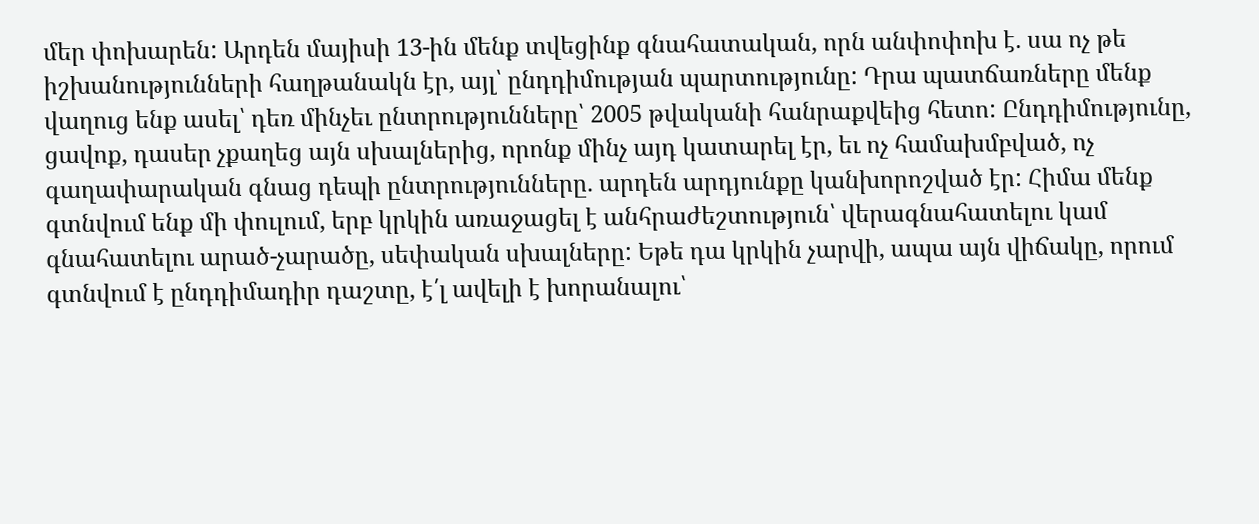մեր փոխարեն: Արդեն մայիսի 13-ին մենք տվեցինք գնահատական, որն անփոփոխ է. սա ոչ թե իշխանությունների հաղթանակն էր, այլ՝ ընդդիմության պարտությունը: Դրա պատճառները մենք վաղուց ենք ասել՝ դեռ մինչեւ ընտրությունները՝ 2005 թվականի հանրաքվեից հետո: Ընդդիմությունը, ցավոք, դասեր չքաղեց այն սխալներից, որոնք մինչ այդ կատարել էր, եւ ոչ համախմբված, ոչ գաղափարական գնաց դեպի ընտրությունները. արդեն արդյունքը կանխորոշված էր: Հիմա մենք գտնվում ենք մի փուլում, երբ կրկին առաջացել է անհրաժեշտություն՝ վերագնահատելու կամ գնահատելու արած-չարածը, սեփական սխալները: Եթե դա կրկին չարվի, ապա այն վիճակը, որում գտնվում է ընդդիմադիր դաշտը, է՛լ ավելի է խորանալու՝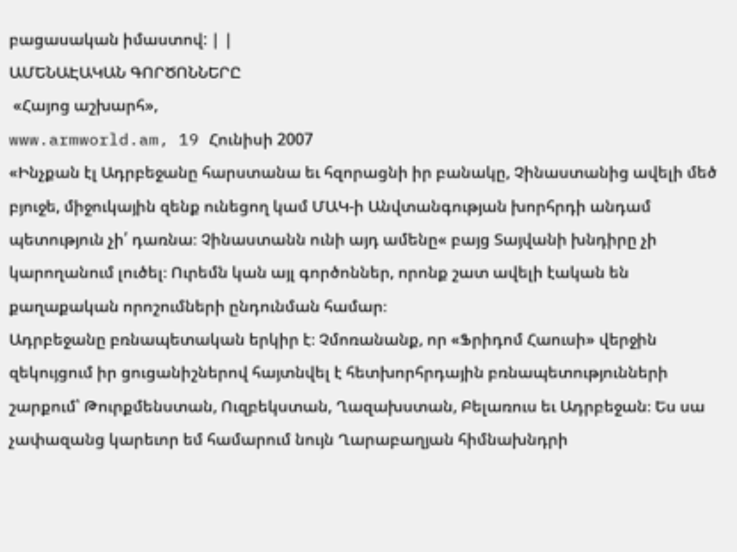բացասական իմաստով: | |
ԱՄԵՆԱԷԱԿԱՆ ԳՈՐԾՈՆՆԵՐԸ
 «Հայոց աշխարհ»,
www.armworld.am, 19 Հունիսի 2007
«Ինչքան էլ Ադրբեջանը հարստանա եւ հզորացնի իր բանակը, Չինաստանից ավելի մեծ բյուջե, միջուկային զենք ունեցող կամ ՄԱԿ-ի Անվտանգության խորհրդի անդամ պետություն չի՛ դառնա։ Չինաստանն ունի այդ ամենը« բայց Տայվանի խնդիրը չի կարողանում լուծել։ Ուրեմն կան այլ գործոններ, որոնք շատ ավելի էական են քաղաքական որոշումների ընդունման համար։
Ադրբեջանը բռնապետական երկիր է։ Չմոռանանք, որ «Ֆրիդոմ Հաուսի» վերջին զեկույցում իր ցուցանիշներով հայտնվել է հետխորհրդային բռնապետությունների շարքում՝ Թուրքմենստան, Ուզբեկստան, Ղազախստան, Բելառուս եւ Ադրբեջան։ Ես սա չափազանց կարեւոր եմ համարում նույն Ղարաբաղյան հիմնախնդրի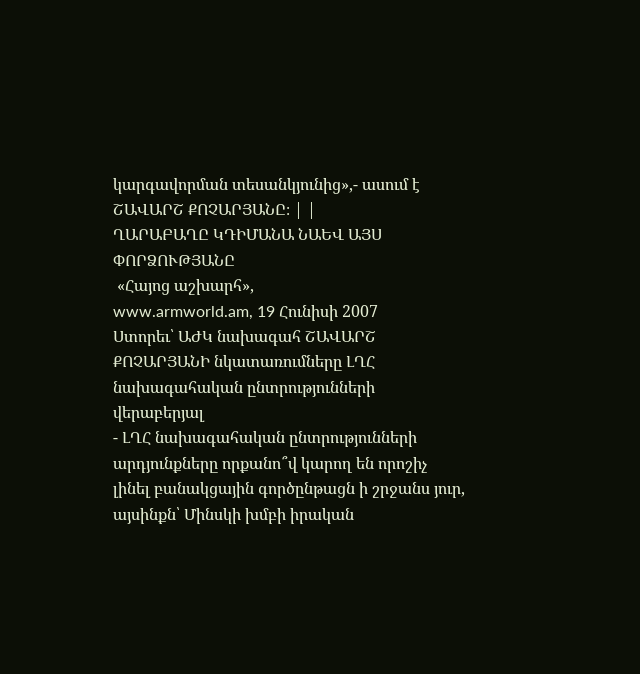կարգավորման տեսանկյունից»,- ասում է ՇԱՎԱՐՇ ՔՈՉԱՐՅԱՆԸ։ | |
ՂԱՐԱԲԱՂԸ ԿԴԻՄԱՆԱ ՆԱԵՎ ԱՅՍ ՓՈՐՁՈՒԹՅԱՆԸ
 «Հայոց աշխարհ»,
www.armworld.am, 19 Հունիսի 2007
Ստորեւ՝ ԱԺԿ նախագահ ՇԱՎԱՐՇ ՔՈՉԱՐՅԱՆԻ նկատառումները ԼՂՀ նախագահական ընտրությունների վերաբերյալ
- ԼՂՀ նախագահական ընտրությունների արդյունքները որքանո՞վ կարող են որոշիչ լինել բանակցային գործընթացն ի շրջանս յուր, այսինքն՝ Մինսկի խմբի իրական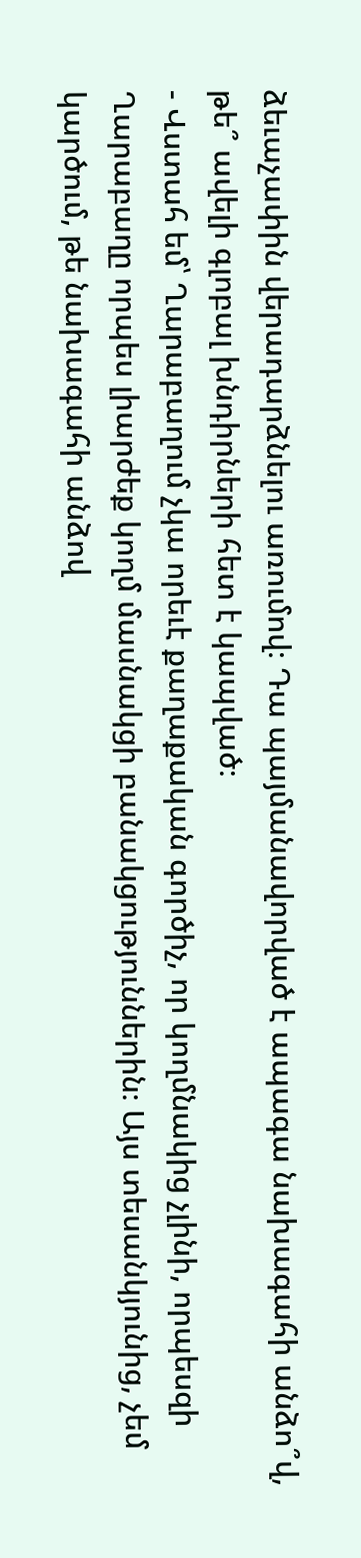ձեւաչափին վերադարձնելու առումով։ Դա պայմանավորված է ապագա նախագահի անձո՞վ, թե՞ ավելի գլոբալ խնդիրների հետ է կապված։
- Վստահ եմ՝ Ղարաբաղում չկա որեւէ քաղաքական գործիչ, որ կողմնակից չլինի, որպեսզի Ղարաբաղը որպես լիարժեք կողմ մասնակցի բանակցություններին։ Այս տեսանկյունից, չեմ կարծում, թե նախագահի անձով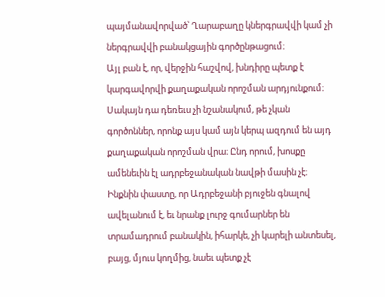պայմանավորված՝ Ղարաբաղը կներգրավվի կամ չի ներգրավվի բանակցային գործընթացում։
Այլ բան է, որ, վերջին հաշվով, խնդիրը պետք է կարգավորվի քաղաքական որոշման արդյունքում։ Սակայն դա դեռեւս չի նշանակում, թե չկան գործոններ, որոնք այս կամ այն կերպ ազդում են այդ քաղաքական որոշման վրա։ Ընդ որում, խոսքը ամենեւին էլ ադրբեջանական նավթի մասին չէ։ Ինքնին փաստը, որ Ադրբեջանի բյուջեն գնալով ավելանում է, եւ նրանք լուրջ գումարներ են տրամադրում բանակին, իհարկե, չի կարելի անտեսել, բայց, մյուս կողմից, նաեւ պետք չէ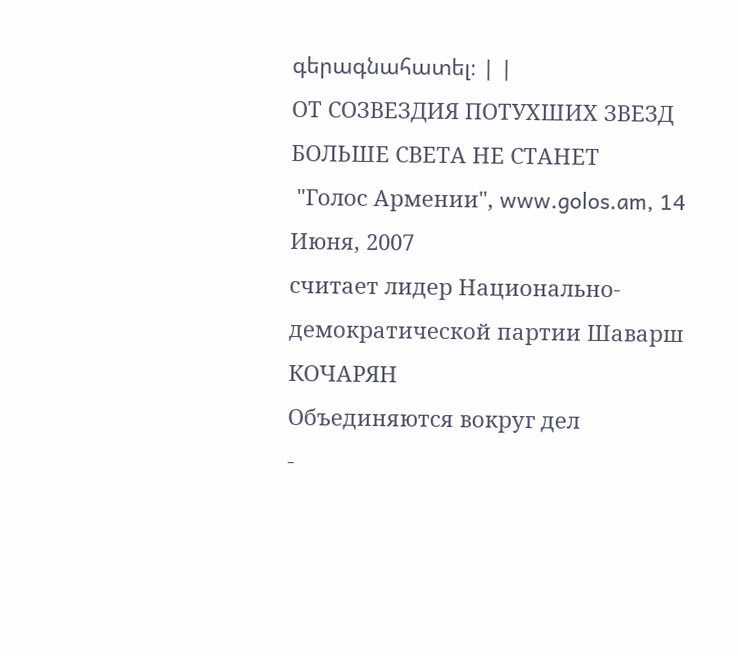գերագնահատել։ | |
ОТ СОЗВЕЗДИЯ ПОТУХШИХ ЗВЕЗД БОЛЬШЕ СВЕТА НЕ СТАНЕТ
 "Голос Армении", www.golos.am, 14 Июня, 2007
считает лидер Национально-демократической партии Шаварш КОЧАРЯН
Объединяются вокруг дел
-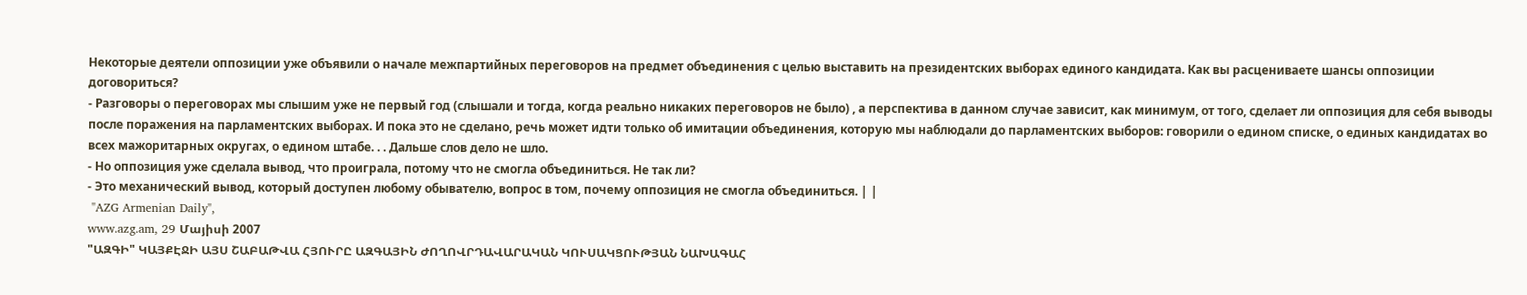Некоторые деятели оппозиции уже объявили о начале межпартийных переговоров на предмет объединения с целью выставить на президентских выборах единого кандидата. Как вы расцениваете шансы оппозиции договориться?
- Разговоры о переговорах мы слышим уже не первый год (слышали и тогда, когда реально никаких переговоров не было) , а перспектива в данном случае зависит, как минимум, от того, сделает ли оппозиция для себя выводы после поражения на парламентских выборах. И пока это не сделано, речь может идти только об имитации объединения, которую мы наблюдали до парламентских выборов: говорили о едином списке, о единых кандидатах во всех мажоритарных округах, о едином штабе. . . Дальше слов дело не шло.
- Но оппозиция уже сделала вывод, что проиграла, потому что не смогла объединиться. Не так ли?
- Это механический вывод, который доступен любому обывателю, вопрос в том, почему оппозиция не смогла объединиться. | |
 "AZG Armenian Daily",
www.azg.am, 29 Մայիսի 2007
"ԱԶԳԻ" ԿԱՅՔԷՋԻ ԱՅՍ ՇԱԲԱԹՎԱ ՀՅՈՒՐԸ ԱԶԳԱՅԻՆ ԺՈՂՈՎՐԴԱՎԱՐԱԿԱՆ ԿՈՒՍԱԿՑՈՒԹՅԱՆ ՆԱԽԱԳԱՀ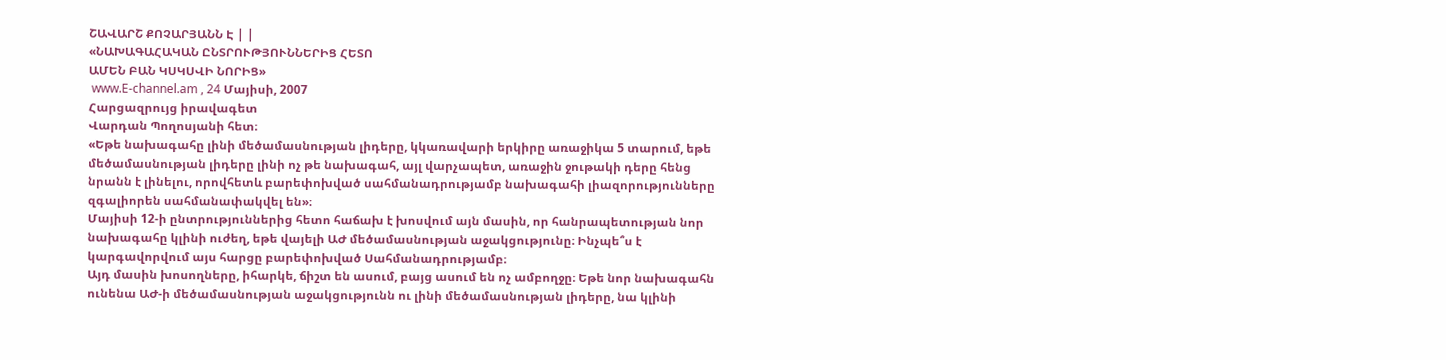ՇԱՎԱՐՇ ՔՈՉԱՐՅԱՆՆ Է | |
«ՆԱԽԱԳԱՀԱԿԱՆ ԸՆՏՐՈՒԹՅՈՒՆՆԵՐԻՑ ՀԵՏՈ
ԱՄԵՆ ԲԱՆ ԿՍԿՍՎԻ ՆՈՐԻՑ»
 www.E-channel.am , 24 Մայիսի, 2007
Հարցազրույց իրավագետ
Վարդան Պողոսյանի հետ։
«Եթե նախագահը լինի մեծամասնության լիդերը, կկառավարի երկիրը առաջիկա 5 տարում, եթե մեծամասնության լիդերը լինի ոչ թե նախագահ, այլ վարչապետ, առաջին ջութակի դերը հենց նրանն է լինելու, որովհետև բարեփոխված սահմանադրությամբ նախագահի լիազորությունները զգալիորեն սահմանափակվել են»։
Մայիսի 12-ի ընտրություններից հետո հաճախ է խոսվում այն մասին, որ հանրապետության նոր նախագահը կլինի ուժեղ, եթե վայելի ԱԺ մեծամասնության աջակցությունը։ Ինչպե՞ս է կարգավորվում այս հարցը բարեփոխված Սահմանադրությամբ։
Այդ մասին խոսողները, իհարկե, ճիշտ են ասում, բայց ասում են ոչ ամբողջը։ Եթե նոր նախագահն ունենա ԱԺ-ի մեծամասնության աջակցությունն ու լինի մեծամասնության լիդերը, նա կլինի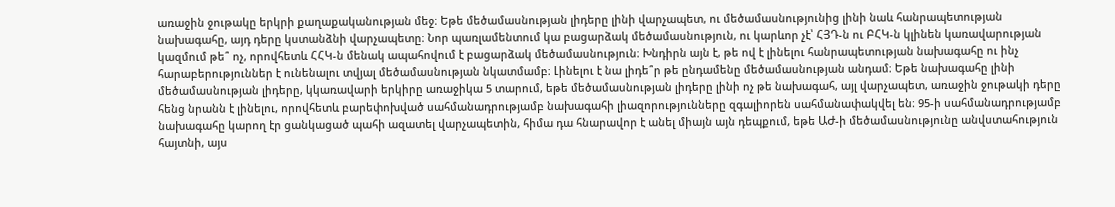առաջին ջութակը երկրի քաղաքականության մեջ։ Եթե մեծամասնության լիդերը լինի վարչապետ, ու մեծամասնությունից լինի նաև հանրապետության նախագահը, այդ դերը կստանձնի վարչապետը։ Նոր պառլամենտում կա բացարձակ մեծամասնություն, ու կարևոր չէ՝ ՀՅԴ-ն ու ԲՀԿ-ն կլինեն կառավարության կազմում թե՞ ոչ, որովհետև ՀՀԿ-ն մենակ ապահովում է բացարձակ մեծամասնություն։ Խնդիրն այն է, թե ով է լինելու հանրապետության նախագահը ու ինչ հարաբերություններ է ունենալու տվյալ մեծամասնության նկատմամբ։ Լինելու է նա լիդե՞ր թե ընդամենը մեծամասնության անդամ։ Եթե նախագահը լինի մեծամասնության լիդերը, կկառավարի երկիրը առաջիկա 5 տարում, եթե մեծամասնության լիդերը լինի ոչ թե նախագահ, այլ վարչապետ, առաջին ջութակի դերը հենց նրանն է լինելու, որովհետև բարեփոխված սահմանադրությամբ նախագահի լիազորությունները զգալիորեն սահմանափակվել են։ 95-ի սահմանադրությամբ նախագահը կարող էր ցանկացած պահի ազատել վարչապետին, հիմա դա հնարավոր է անել միայն այն դեպքում, եթե ԱԺ-ի մեծամասնությունը անվստահություն հայտնի, այս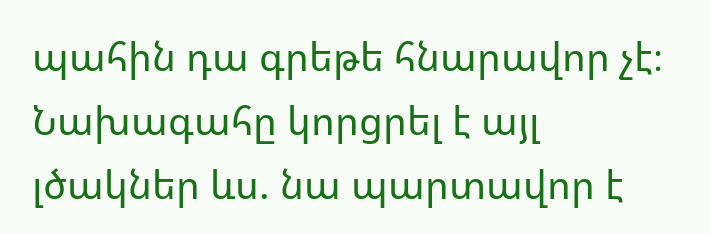պահին դա գրեթե հնարավոր չէ։ Նախագահը կորցրել է այլ լծակներ ևս. նա պարտավոր է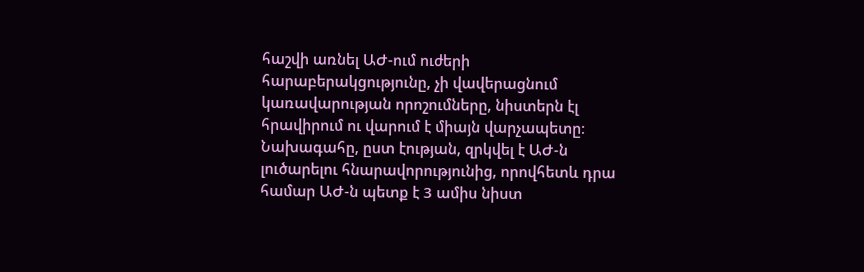հաշվի առնել ԱԺ-ում ուժերի հարաբերակցությունը, չի վավերացնում կառավարության որոշումները, նիստերն էլ հրավիրում ու վարում է միայն վարչապետը։ Նախագահը, ըստ էության, զրկվել է ԱԺ-ն լուծարելու հնարավորությունից, որովհետև դրա համար ԱԺ-ն պետք է 3 ամիս նիստ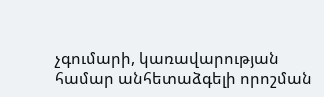չգումարի, կառավարության համար անհետաձգելի որոշման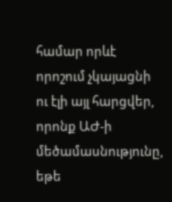համար որևէ որոշում չկայացնի ու էլի այլ հարցվեր, որոնք ԱԺ-ի մեծամասնությունը, եթե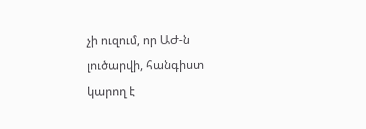չի ուզում, որ ԱԺ-ն լուծարվի, հանգիստ կարող է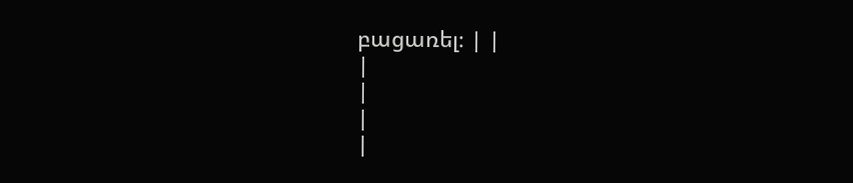բացառել։ | |
|
|
|
|